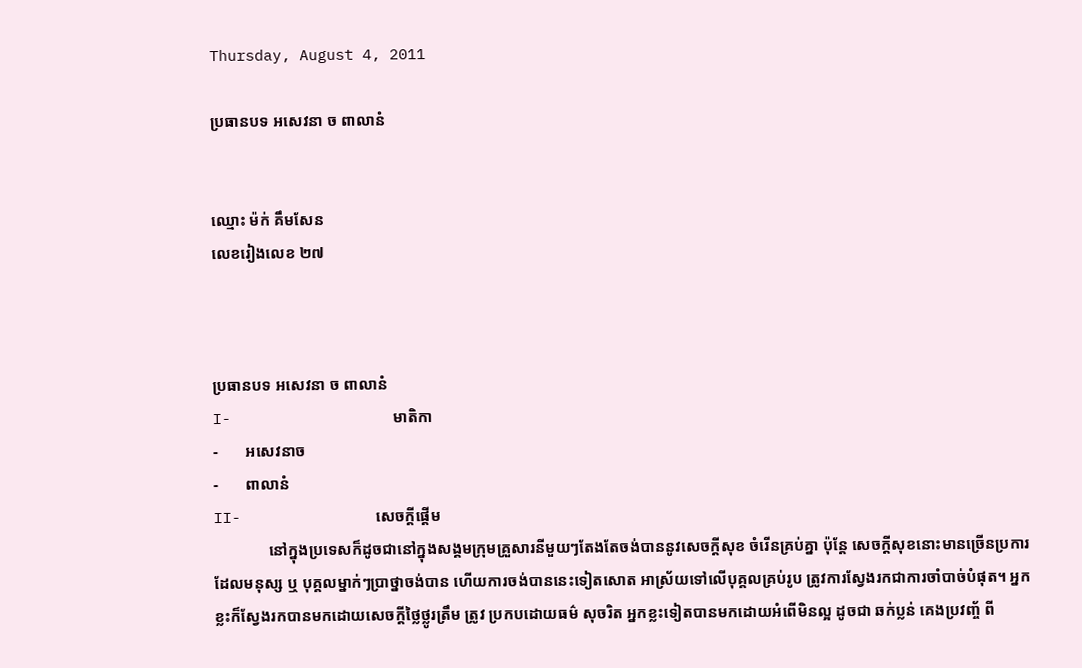Thursday, August 4, 2011

ប្រធានបទ អសេវនា ច ពាលានំ


ឈ្មោះ ម៉ក់ គឹមសែន
លេខរៀងលេខ ២៧



ប្រធានបទ អសេវនា ច ពាលានំ
I-                  មាតិកា
-       អសេវនាច
-       ពាលានំ
II-               សេចក្តីផ្តើម
              នៅក្នុងប្រទេសក៏ដូចជានៅក្នុងសង្គមក្រុមគ្រួសារនីមួយៗតែងតែចង់បាននូវសេចក្តីសុខ ចំរើនគ្រប់គ្នា ប៉ុន្តែ សេចក្តីសុខនោះមានច្រើនប្រការ ដែលមនុស្ស ឬ បុគ្គលម្នាក់ៗបា្រថ្នាចង់បាន ហើយការចង់បាននេះទៀតសោត អាស្រ័យទៅលើបុគ្គលគ្រប់រូប ត្រូវការស្វែងរកជាការចាំបាច់បំផុត។ អ្នកខ្លះក៏ស្វែងរកបានមកដោយសេចក្តីថ្លៃថ្លូរត្រឹម ត្រូវ ប្រកបដោយធម៌ សុចរិត អ្នកខ្លះទៀតបានមកដោយអំពើមិនល្អ ដូចជា ឆក់ប្លន់ គេងប្រវញ្ច័ ពី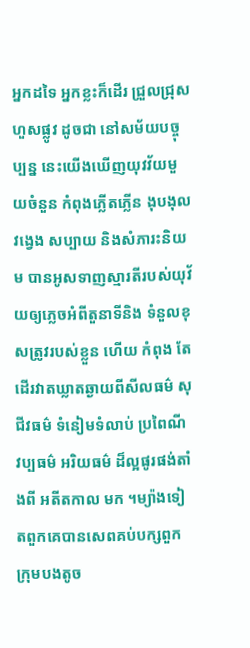អ្នកដទៃ អ្នកខ្លះក៏ដើរ ជ្រួលជ្រុសហួសផ្លូវ ដូចជា នៅសម័យបច្ចុប្បន្ន នេះយើងឃើញយុវវ័យមួយចំនួន កំពុងភ្លើតភ្លើន ងុបងុល វង្វេង សប្បាយ និងសំភារះនិយម បានអូសទាញស្មារតីរបស់យុវ័យឲ្យភេ្លចអំពីតួនាទីនិង ទំនួលខុសត្រូវរបស់ខ្លួន ហើយ កំពុង តែដើរវាតឃ្លាតឆ្ងាយពីសីលធម៌ សុជីវធម៌ ទំនៀមទំលាប់ ប្រពៃណី វប្បធម៌ អរិយធម៌ ដ៏ល្អផូរផង់តាំងពី អតីតកាល មក ។ម្យ៉ាងទៀតពួកគេបានសេពគប់បក្សពួក ក្រុមបងតូច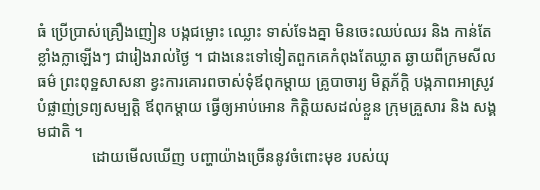ធំ ប្រើបា្រស់គ្រឿងញៀន បង្កជម្លោះ ឈ្លោះ ទាស់ទែងគ្នា មិនចេះឈប់ឈរ និង កាន់តែខ្លាំងក្លាឡើងៗ ជារៀងរាល់ថៃ្ង ។ ជាងនេះទៅទៀតពួកគេកំពុងតែឃ្លាត ឆ្ងាយពីក្រមសីលធម៌ ព្រះពុទ្ឋសាសនា ខ្វះការគោរពចាស់ទុំឪពុកម្តាយ គ្រូបាចារ្យ មិត្តភ័ក្តិ បង្កភាពអាស្រូវ បំផ្លាញ់ទ្រព្យសម្បត្តិ ឪពុកម្តាយ ធ្វើឲ្យអាប់អោន កិត្តិយសដល់ខ្លួន ក្រុមគ្រួសារ និង សង្គមជាតិ ។
              ដោយមើលឃើញ បញ្ហាយ៉ាងច្រើននូវចំពោះមុខ របស់យុ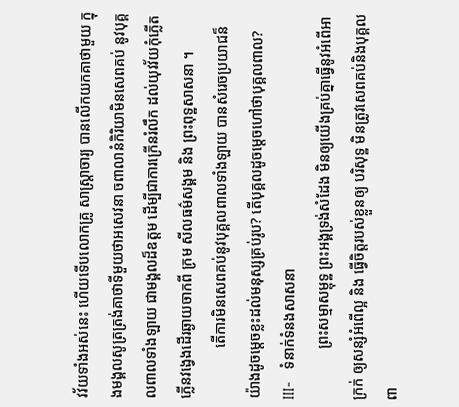វវ័យទាំងអស់នេះ ហើយទើបលោកគ្រូ សាស្រ្តាចារ្យ បានលើកយកគាថាមួយ ក្នុងមង្គលសូត្រត្រង់គាថាទីមួយថាអសេវនា ចពាលានំកិរិយាមិនសេពគប់ នូវបុគ្គលពាលទាំងឡាយ ជាមង្គលដ៏ឧត្តម ដើម្បីជាការក្រើនរំលឹក ដល់យុវវ័យកុំភ្លើតភ្លើនវង្វេងដើរឆ្ងាយចាកពី ក្រម សីលធម៌សង្គម និង ព្រះពុទ្ឋសាសនា ។
              តើការមិនសេពគប់នូវបុគ្គលពាលទាំងឡាយ បានសំរេចប្រយាជន៏យ៉ាងដូចម្តេចខ្លះដល់មនុស្សគ្រប់រូប? តើបុគ្គលដូចម្តេចហៅថាបុគ្គលពាល?
III-   ទំនាក់ទំនងសាសនា
              ព្រះសម្មាសម្ពុទ្ឋ ព្រះអង្គទ្រង់សំដែង មិនឲ្យយើងគ្រប់គ្នាធ្វើនូវអំពើអាក្រក់ ឲ្យសន្សំអំពើល្អ និង ធ្វើចិត្តរបស់ខ្លួនឲ្យ បរិសុទ្ឋ មិនត្រូវសេពគប់និងបុគ្គលពា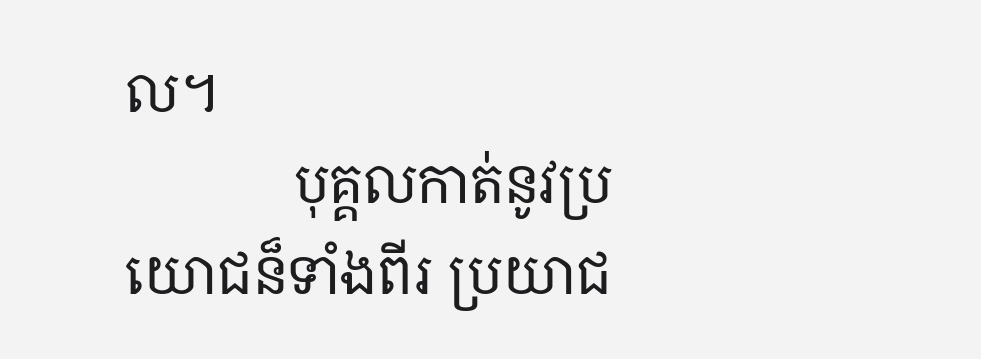ល។
            បុគ្គលកាត់នូវប្រយោជន៏ទាំងពីរ ប្រយាជ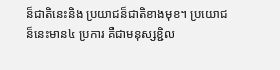ន៏ជាតិនេះនិង ប្រយាជន៏ជាតិខាងមុខ។ ប្រយោជន៏នេះមាន៤ ប្រការ គឺជាមនុស្សខ្ជិល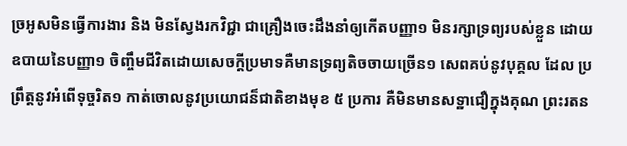ច្រអូសមិនធ្វើការងារ និង មិនស្វែងរកវិជ្ជា ជាគ្រឿងចេះដឹងនាំឲ្យកើតបញ្ញា១ មិនរក្សាទ្រព្យរបស់ខ្លួន ដោយឧបាយនៃបញ្ញា១ ចិញ្ចឹមជីវិតដោយសេចក្តីប្រមាទគឺមានទ្រព្យតិចចាយច្រើន១ សេពគប់នូវបុគ្គល ដែល ប្រព្រឹត្តនូវអំពើទុច្ចរិត១ កាត់ចោលនូវប្រយោជន៏ជាតិខាងមុខ ៥ ប្រការ គឺមិនមានសទ្ឋាជឿក្នុងគុណ ព្រះរតន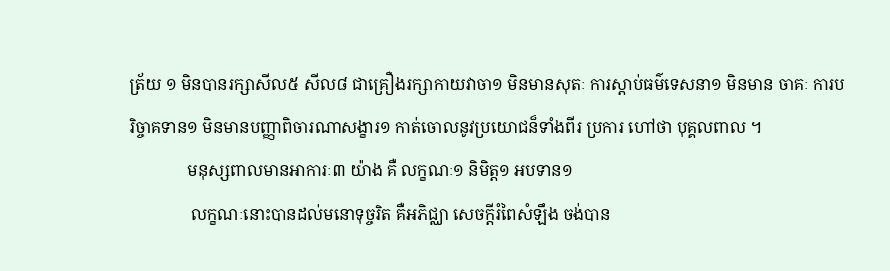ត្រ័យ ១ មិនបានរក្សាសីល៥ សីល៨ ជាគ្រឿងរក្សាកាយវាចា១ មិនមានសុតៈ ការស្តាប់ធម៌ទេសនា១ មិនមាន ចាគៈ ការបរិច្ចាគទាន១ មិនមានបញ្ញាពិចារណាសង្ខារ១ កាត់ចោលនូវប្រយោជន៏ទាំងពីរ ប្រការ ហៅថា បុគ្គលពាល ។
              មនុស្សពាលមានអាការៈ៣ យ៉ាង គឺ លក្ខណៈ១ និមិត្ត១ អបទាន១
               លក្ខណៈនោះបានដល់មនោទុច្ចរិត គឺអភិជ្ឈា សេចក្តីរំពៃសំឡឹង ចង់បាន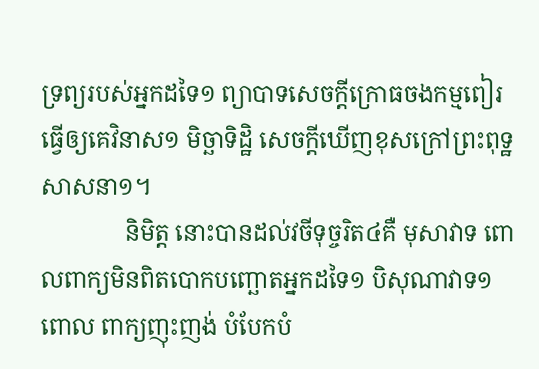ទ្រព្យរបស់អ្នកដទៃ១ ព្យាបាទសេចក្តីក្រោធចងកម្មពៀរ ធ្វើឲ្យគេវិនាស១ មិច្ឆាទិដ្ឋិ សេចក្តីឃើញខុសក្រៅព្រះពុទ្ឋសាសនា១។
              និមិត្ត នោះបានដល់វចីទុច្ចរិត៤គឺ មុសាវាទ ពោលពាក្យមិនពិតបោកបញ្ឆោតអ្នកដទៃ១ បិសុណាវាទ១ ពោល ពាក្យញុះញង់ បំបែកបំ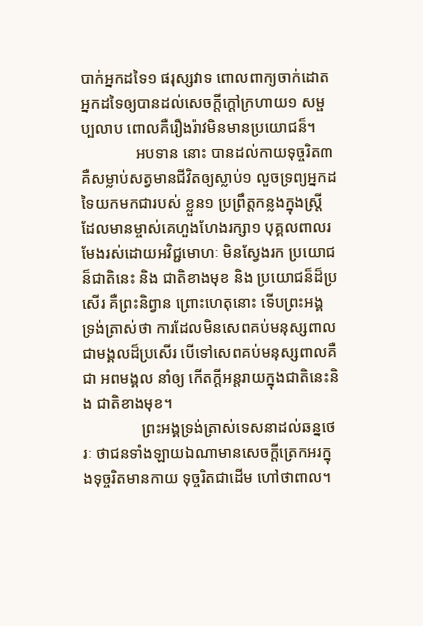បាក់អ្នកដទៃ១ ផរុស្សវាទ ពោលពាក្យចាក់ដោតអ្នកដទៃឲ្យបានដល់សេចក្តីក្តៅក្រហាយ១ សម្ផប្បលាប ពោលគឺរឿងរ៉ាវមិនមានប្រយោជន៏។
              អបទាន នោះ បានដល់កាយទុច្ចរិត៣ គឺសម្លាប់សត្វមានជីវិតឲ្យស្លាប់១ លួចទ្រព្យអ្នកដទៃយកមកជារបស់ ខ្លួន១ ប្រព្រឹត្តកន្លងក្នុងស្រ្តី ដែលមានម្ចាស់គេហួងហែងរក្សា១ បុគ្គលពាលរមែងរស់ដោយអវិជ្ជមោហៈ មិនសែ្វងរក ប្រយោជន៏ជាតិនេះ និង ជាតិខាងមុខ និង ប្រយោជន៏ដ៏ប្រសើរ គឺព្រះនិព្វាន ព្រោះហេតុនោះ ទើបព្រះអង្គ ទ្រង់ត្រាស់ថា ការដែលមិនសេពគប់មនុស្សពាលជាមង្គលដ៏ប្រសើរ បើទៅសេពគប់មនុស្សពាលគឺជា អពមង្គល នាំឲ្យ កើតក្តីអន្តរាយក្នុងជាតិនេះនិង ជាតិខាងមុខ។
               ព្រះអង្គទ្រង់ត្រាស់ទេសនាដល់ឆន្នថេរៈ ថាជនទាំងឡាយឯណាមានសេចក្តីត្រេកអរក្នុងទុច្ចរិតមានកាយ ទុច្ចរិតជាដើម ហៅថាពាល។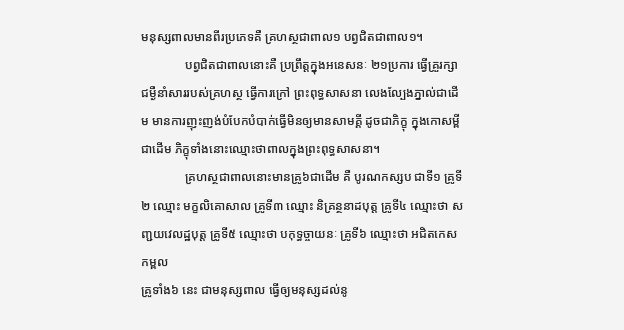មនុស្សពាលមានពីរប្រភេទគឺ គ្រហស្ថជាពាល១ បព្វជិតជាពាល១។
              បព្វជិតជាពាលនោះគឺ ប្រព្រឹត្តក្នុងអនេសនៈ ២១ប្រការ ធ្វើគ្រួរក្សាជម្ងឺនាំសាររបស់គ្រហស្ថ ធ្វើការក្រៅ ព្រះពុទ្ធសាសនា លេងល្បែងភ្នាល់ជាដើម មានការញុះញង់បំបែកបំបាក់ធ្វើមិនឲ្យមានសាមគ្គី ដូចជាភិក្ខុ ក្នុងកោសម្ពី ជាដើម ភិក្ខុទាំងនោះឈ្មោះថាពាលក្នុងព្រះពុទ្ធសាសនា។
              គ្រហស្ថជាពាលនោះមានគ្រូ៦ជាដើម គឺ បូរណកស្សប ជាទី១ គ្រូទី២ ឈ្មោះ មក្ខលិគោសាល គ្រូទី៣ ឈ្មោះ និគ្រន្ថនាដបុត្ត គ្រូទី៤ ឈ្មោះថា សញ្ជយវេលដ្ឋបុត្ត គ្រូទី៥ ឈ្មោះថា បកុទ្ធច្ចាយនៈ គ្រូទី៦ ឈ្មោះថា អជិតកេសកម្ពល
គ្រូទាំង៦ នេះ ជាមនុស្សពាល ធ្វើឲ្យមនុស្សដល់នូ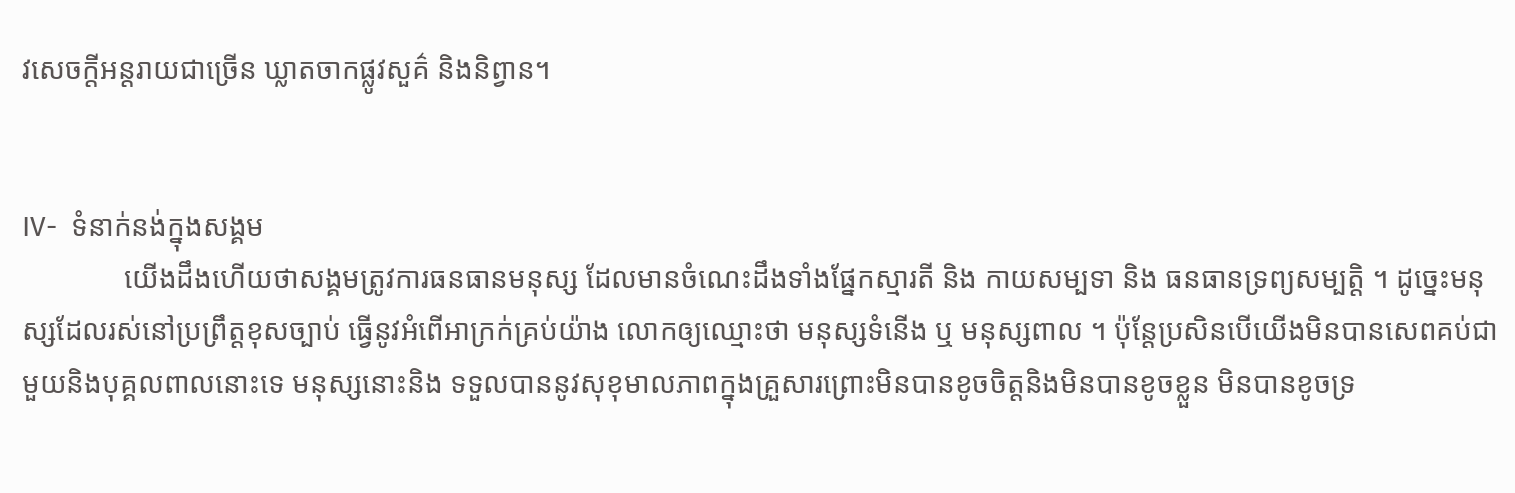វសេចក្តីអន្តរាយជាច្រើន ឃ្លាតចាកផ្លូវសួគ៌ និងនិព្វាន។


IV-  ទំនាក់នង់ក្នុងសង្គម
              យើងដឹងហើយថាសង្គមត្រូវការធនធានមនុស្ស ដែលមានចំណេះដឹងទាំងផែ្នកស្មារតី និង កាយសម្បទា និង ធនធានទ្រព្យសម្បត្តិ ។ ដូច្នេះមនុស្សដែលរស់នៅប្រព្រឹត្តខុសច្បាប់ ធ្វើនូវអំពើអាក្រក់គ្រប់យ៉ាង លោកឲ្យឈ្មោះថា មនុស្សទំនើង ឬ មនុស្សពាល ។ ប៉ុន្តែប្រសិនបើយើងមិនបានសេពគប់ជាមួយនិងបុគ្គលពាលនោះទេ មនុស្សនោះនិង ទទួលបាននូវសុខុមាលភាពក្នុងគ្រួសារព្រោះមិនបានខូចចិត្តនិងមិនបានខូចខ្លួន មិនបានខូចទ្រ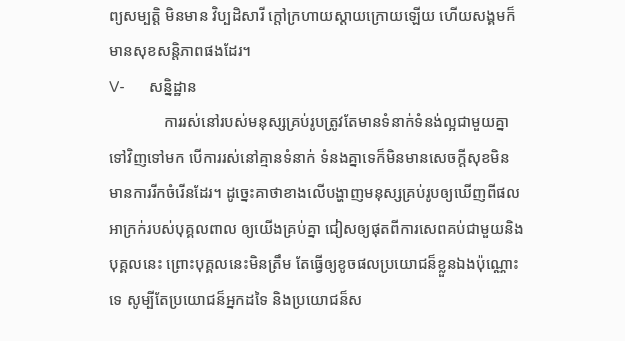ព្យសម្បត្តិ មិនមាន វិប្បដិសារី ក្តៅក្រហាយស្តាយក្រោយឡើយ ហើយសង្គមក៏មានសុខសន្តិភាពផងដែរ។
V-      សន្និដ្ឋាន
              ការរស់នៅរបស់មនុស្សគ្រប់រូបត្រូវតែមានទំនាក់ទំនង់ល្អជាមួយគ្នាទៅវិញទៅមក បើការរស់នៅគ្មានទំនាក់ ទំនងគ្នាទេក៏មិនមានសេចក្តីសុខមិន មានការរីកចំរើនដែរ។ ដូច្នេះគាថាខាងលើបង្ហាញមនុស្សគ្រប់រូបឲ្យឃើញពីផល អាក្រក់របស់បុគ្គលពាល ឲ្យយើងគ្រប់គ្នា ជៀសឲ្យផុតពីការសេពគប់ជាមួយនិងបុគ្គលនេះ ព្រោះបុគ្គលនេះមិនត្រឹម តែធ្វើឲ្យខូចផលប្រយោជន៏ខ្លួនឯងប៉ុណ្ណោះទេ សូម្បីតែប្រយោជន៏អ្នកដទៃ និងប្រយោជន៏ស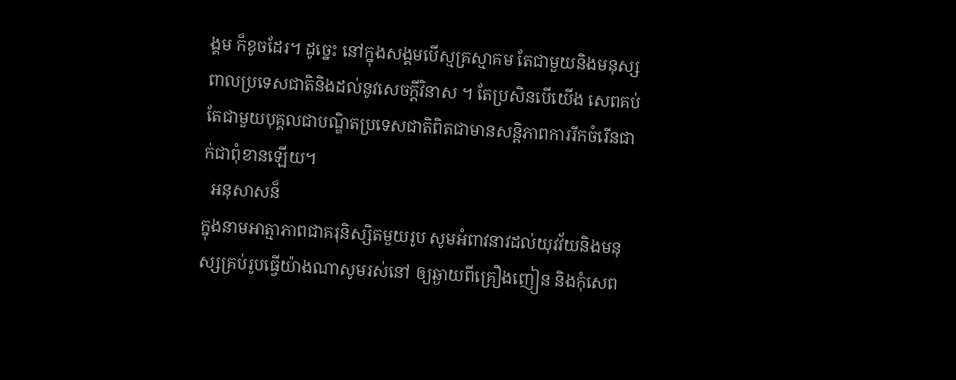ង្គម ក៏ខូចដែរ។ ដូច្នេះ នៅក្នុងសង្គមបើស្មគ្រស្មាគម តែជាមួយនិងមនុស្សពាលប្រទេសជាតិនិងដល់នូវសេចក្តីវិនាស ។ តែប្រសិនបើយើង សេពគប់តែជាមួយបុគ្គលជាបណ្ឌិតប្រទេសជាតិពិតជាមានសន្តិភាពការរីកចំរើនជាក់ជាពុំខានឡើយ។
  អនុសាសន៏
ក្នុងនាមអាត្មាភាពជាគរុនិស្សិតមួយរូប សូមអំពាវនាវដល់យុវវ័យនិងមនុស្សគ្រប់រូបធ្វើយ៉ាងណាសូមរស់នៅ ឲ្យឆ្ងាយពីគ្រឿងញៀន និងកុំសេព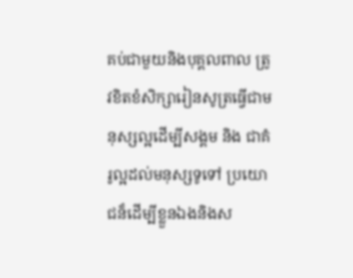គប់ជាមួយនិងបុគ្គលពាល ត្រូវខិតខំសិក្សារៀនសូត្រធ្វើជាមនុស្សល្អដើម្បីសង្គម និង ជាគំរូល្អដល់មនុស្សទូទៅ ប្រយោជន៏ដើម្បីខ្លួនឯងនិងស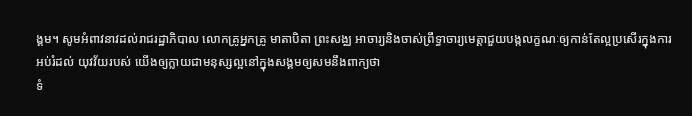ង្គម។ សូមអំពាវនាវដល់រាជរដ្ឋាភិបាល លោកគ្រូអ្នកគ្រូ មាតាបិតា ព្រះសង្ឈ អាចារ្យនិងចាស់ព្រឹទ្ធាចារ្យមេត្តាជួយបង្កលក្ខណៈឲ្យកាន់តែល្អប្រសើរក្នុងការអប់រំដល់ យុវវ័យរបស់ យើងឲ្យក្លាយជាមនុស្សល្អនៅក្នុងសង្គមឲ្យសមនឹងពាក្យថា
ទំ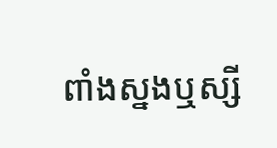ពាំងស្នងឬស្សី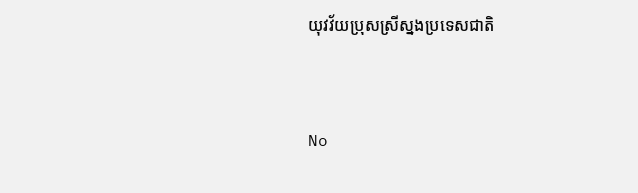យុវវ័យប្រុសស្រីស្នងប្រទេសជាតិ


No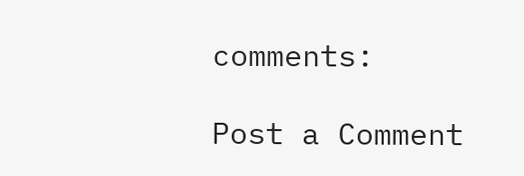comments:

Post a Comment